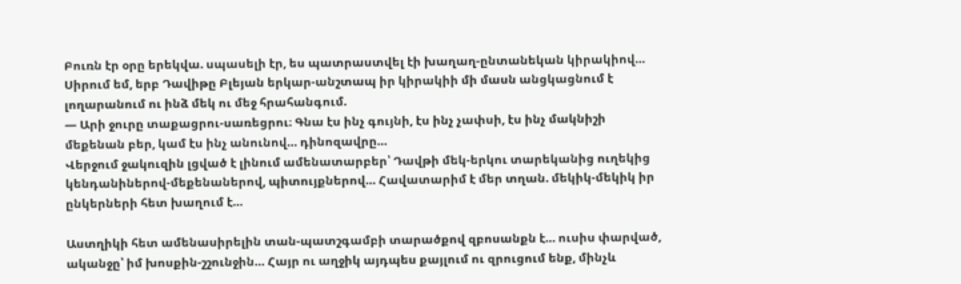Բուռն էր օրը երեկվա. սպասելի էր, ես պատրաստվել էի խաղաղ-ընտանեկան կիրակիով… Սիրում եմ, երբ Դավիթը Բլեյան երկար-անշտապ իր կիրակիի մի մասն անցկացնում է լողարանում ու ինձ մեկ ու մեջ հրահանգում.
— Արի ջուրը տաքացրու-սառեցրու։ Գնա էս ինչ գույնի, էս ինչ չափսի, էս ինչ մակնիշի մեքենան բեր, կամ էս ինչ անունով… դինոզավրը…
Վերջում ջակուզին լցված է լինում ամենատարբեր՝ Դավթի մեկ-երկու տարեկանից ուղեկից կենդանիներով-մեքենաներով, պիտույքներով… Հավատարիմ է մեր տղան. մեկիկ-մեկիկ իր ընկերների հետ խաղում է…

Աստղիկի հետ ամենասիրելին տան-պատշգամբի տարածքով զբոսանքն է… ուսիս փարված, ականջը՝ իմ խոսքին-շշունջին… Հայր ու աղջիկ այդպես քայլում ու զրուցում ենք, մինչև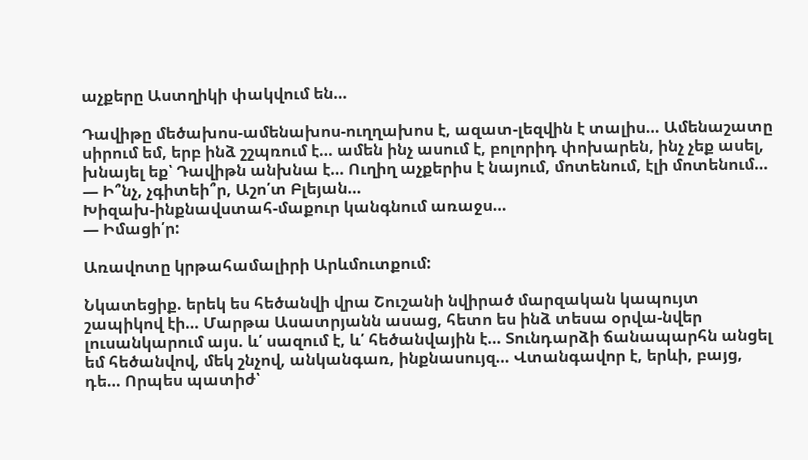աչքերը Աստղիկի փակվում են…

Դավիթը մեծախոս-ամենախոս-ուղղախոս է, ազատ-լեզվին է տալիս… Ամենաշատը սիրում եմ, երբ ինձ շշպռում է… ամեն ինչ ասում է, բոլորիդ փոխարեն, ինչ չեք ասել, խնայել եք՝ Դավիթն անխնա է… Ուղիղ աչքերիս է նայում, մոտենում, էլի մոտենում…
— Ի՞նչ, չգիտեի՞ր, Աշո՛տ Բլեյան…
Խիզախ-ինքնավստահ-մաքուր կանգնում առաջս…
— Իմացի՛ր:

Առավոտը կրթահամալիրի Արևմուտքում:

Նկատեցիք. երեկ ես հեծանվի վրա Շուշանի նվիրած մարզական կապույտ շապիկով էի… Մարթա Ասատրյանն ասաց, հետո ես ինձ տեսա օրվա-նվեր լուսանկարում այս. և՛ սազում է, և՛ հեծանվային է… Տունդարձի ճանապարհն անցել եմ հեծանվով, մեկ շնչով, անկանգառ, ինքնասույզ… Վտանգավոր է, երևի, բայց, դե… Որպես պատիժ՝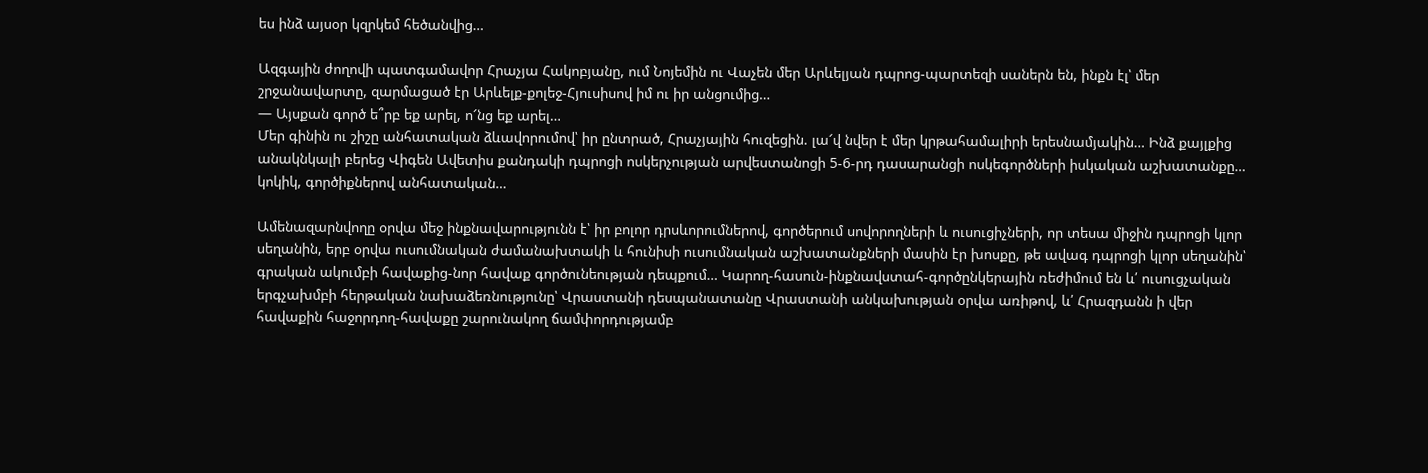ես ինձ այսօր կզրկեմ հեծանվից…

Ազգային ժողովի պատգամավոր Հրաչյա Հակոբյանը, ում Նոյեմին ու Վաչեն մեր Արևելյան դպրոց-պարտեզի սաներն են, ինքն էլ՝ մեր շրջանավարտը, զարմացած էր Արևելք-քոլեջ-Հյուսիսով իմ ու իր անցումից…
— Այսքան գործ ե՞րբ եք արել, ո՜նց եք արել…
Մեր գինին ու շիշը անհատական ձևավորումով՝ իր ընտրած, Հրաչյային հուզեցին. լա՜վ նվեր է մեր կրթահամալիրի երեսնամյակին… Ինձ քայլքից անակնկալի բերեց Վիգեն Ավետիս քանդակի դպրոցի ոսկերչության արվեստանոցի 5-6-րդ դասարանցի ոսկեգործների իսկական աշխատանքը… կոկիկ, գործիքներով անհատական…

Ամենազարնվողը օրվա մեջ ինքնավարությունն է՝ իր բոլոր դրսևորումներով, գործերում սովորողների և ուսուցիչների, որ տեսա միջին դպրոցի կլոր սեղանին, երբ օրվա ուսումնական ժամանախտակի և հունիսի ուսումնական աշխատանքների մասին էր խոսքը, թե ավագ դպրոցի կլոր սեղանին՝ գրական ակումբի հավաքից-նոր հավաք գործունեության դեպքում… Կարող-հասուն-ինքնավստահ-գործընկերային ռեժիմում են և՛ ուսուցչական երգչախմբի հերթական նախաձեռնությունը՝ Վրաստանի դեսպանատանը Վրաստանի անկախության օրվա առիթով, և՛ Հրազդանն ի վեր հավաքին հաջորդող-հավաքը շարունակող ճամփորդությամբ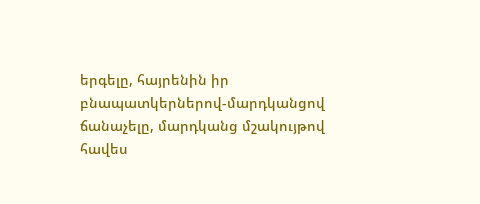երգելը, հայրենին իր բնապատկերներով-մարդկանցով ճանաչելը, մարդկանց մշակույթով հավես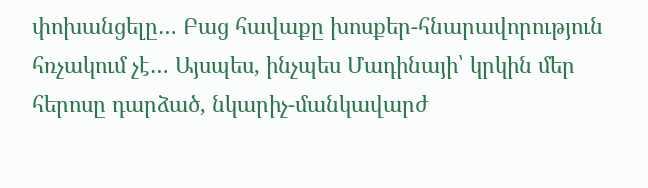փոխանցելը… Բաց հավաքը խոսքեր-հնարավորություն հռչակում չէ… Այսպես, ինչպես Մադինայի՝ կրկին մեր հերոսը դարձած, նկարիչ-մանկավարժ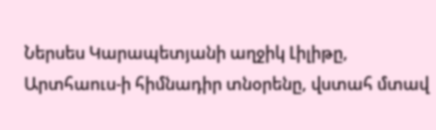Ներսես Կարապետյանի աղջիկ Լիլիթը, Արտհաուս-ի հիմնադիր տնօրենը, վստահ մտավ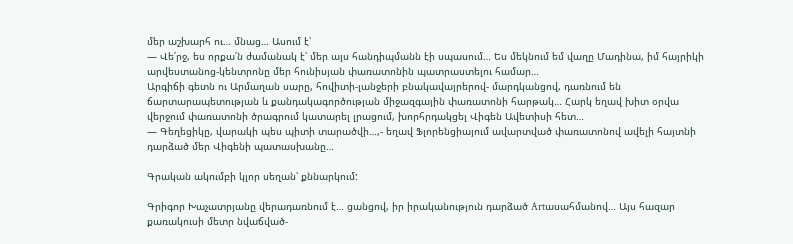մեր աշխարհ ու… մնաց… Ասում է՝
— Վե՛րջ, ես որքա՛ն ժամանակ է՝ մեր այս հանդիպմանն էի սպասում… Ես մեկնում եմ վաղը Մադինա, իմ հայրիկի արվեստանոց-կենտրոնը մեր հունիսյան փառատոնին պատրաստելու համար…
Արգիճի գետն ու Արմաղան սարը, հովիտի-լանջերի բնակավայրերով- մարդկանցով, դառնում են ճարտարապետության և քանդակագործության միջազգային փառատոնի հարթակ… Հարկ եղավ խիտ օրվա վերջում փառատոնի ծրագրում կատարել լրացում, խորհրդակցել Վիգեն Ավետիսի հետ…
— Գեղեցիկը, վարակի պես պիտի տարածվի…,- եղավ Ֆլորենցիայում ավարտված փառատոնով ավելի հայտնի դարձած մեր Վիգենի պատասխանը…

Գրական ակումբի կլոր սեղան՝ քննարկում:

Գրիգոր Խաչատրյանը վերադառնում է… ցանցով, իր իրականություն դարձած Artասահմանով… Այս հազար քառակուսի մետր նվաճված-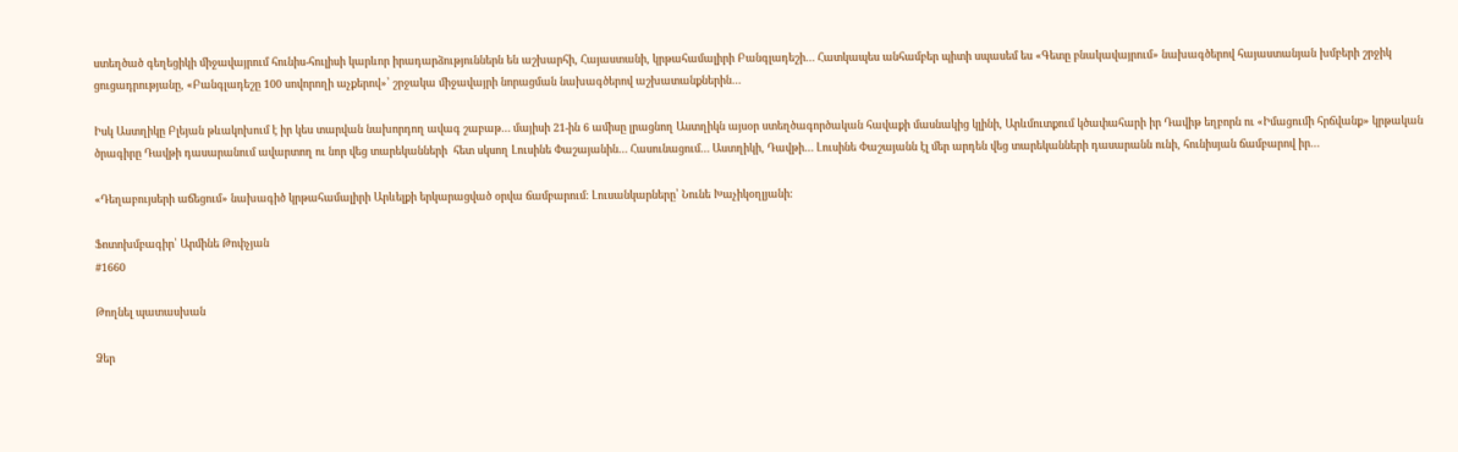ստեղծած գեղեցիկի միջավայրում հունիս-հուլիսի կարևոր իրադարձություններն են աշխարհի, Հայաստանի, կրթահամալիրի Բանգլադեշի… Հատկապես անհամբեր պիտի սպասեմ ես «Գետը բնակավայրում» նախագծերով հայաստանյան խմբերի շրջիկ ցուցադրությանը, «Բանգլադեշը 100 սովորողի աչքերով»՝ շրջակա միջավայրի նորացման նախագծերով աշխատանքներին…

Իսկ Աստղիկը Բլեյան թևակոխում է իր կես տարվան նախորդող ավագ շաբաթ… մայիսի 21-ին 6 ամիսը լրացնող Աստղիկն այսօր ստեղծագործական հավաքի մասնակից կլինի, Արևմուտքում կծափահարի իր Դավիթ եղբորն ու «Իմացումի հրճվանք» կրթական ծրագիրը Դավթի դասարանում ավարտող ու նոր վեց տարեկանների  հետ սկսող Լուսինե Փաշայանին… Հասունացում… Աստղիկի, Դավթի… Լուսինե Փաշայանն էլ մեր արդեն վեց տարեկանների դասարանն ունի, հունիսյան ճամբարով իր…

«Դեղաբույսերի աճեցում» նախագիծ կրթահամալիրի Արևելքի երկարացված օրվա ճամբարում: Լուսանկարները՝ Նունե Խաչիկօղլյանի:

Ֆոտոխմբագիր՝ Արմինե Թոփչյան
#1660

Թողնել պատասխան

Ձեր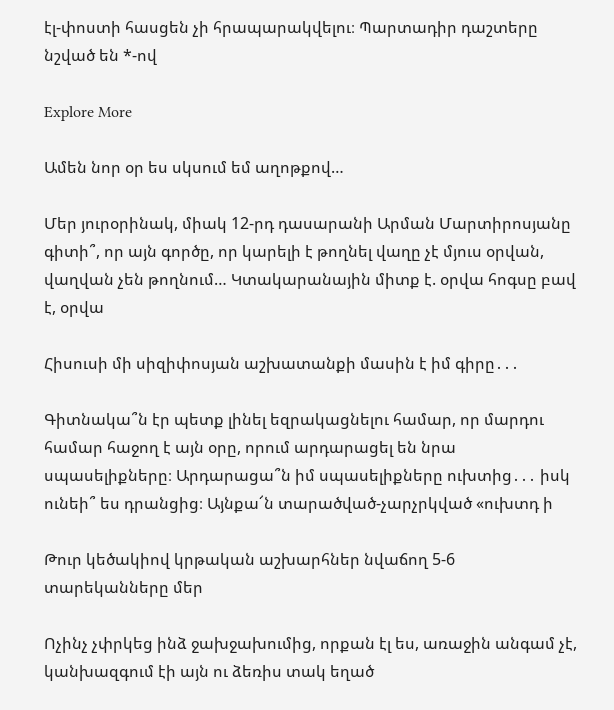էլ-փոստի հասցեն չի հրապարակվելու։ Պարտադիր դաշտերը նշված են *-ով

Explore More

Ամեն նոր օր ես սկսում եմ աղոթքով…

Մեր յուրօրինակ, միակ 12-րդ դասարանի Արման Մարտիրոսյանը գիտի՞, որ այն գործը, որ կարելի է թողնել վաղը չէ մյուս օրվան, վաղվան չեն թողնում… Կտակարանային միտք է. օրվա հոգսը բավ է, օրվա

Հիսուսի մի սիզիփոսյան աշխատանքի մասին է իմ գիրը․․․

Գիտնակա՞ն էր պետք լինել եզրակացնելու համար, որ մարդու համար հաջող է այն օրը, որում արդարացել են նրա սպասելիքները։ Արդարացա՞ն իմ սպասելիքները ուխտից․․․ իսկ ունեի՞ ես դրանցից։ Այնքա՜ն տարածված-չարչրկված «ուխտդ ի

Թուր կեծակիով կրթական աշխարհներ նվաճող 5-6 տարեկանները մեր

Ոչինչ չփրկեց ինձ ջախջախումից, որքան էլ ես, առաջին անգամ չէ, կանխազգում էի այն ու ձեռիս տակ եղած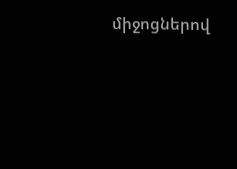միջոցներով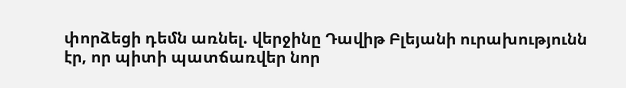փորձեցի դեմն առնել. վերջինը Դավիթ Բլեյանի ուրախությունն էր, որ պիտի պատճառվեր նոր